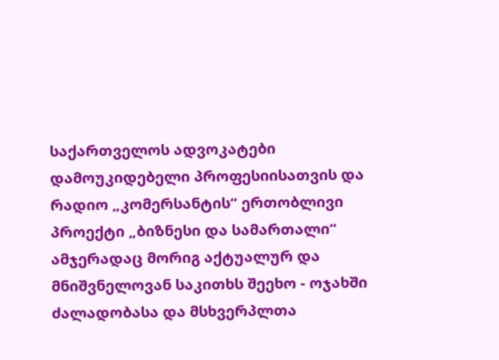საქართველოს ადვოკატები დამოუკიდებელი პროფესიისათვის და რადიო „კომერსანტის“ ერთობლივი პროექტი „ბიზნესი და სამართალი“ ამჯერადაც მორიგ აქტუალურ და მნიშვნელოვან საკითხს შეეხო - ოჯახში ძალადობასა და მსხვერპლთა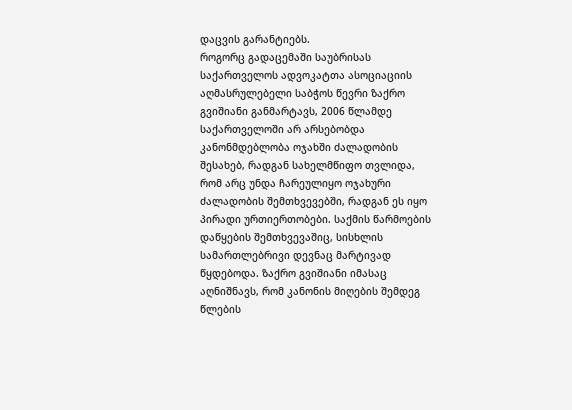დაცვის გარანტიებს.
როგორც გადაცემაში საუბრისას საქართველოს ადვოკატთა ასოციაციის აღმასრულებელი საბჭოს წევრი ზაქრო გვიშიანი განმარტავს, 2006 წლამდე საქართველოში არ არსებობდა კანონმდებლობა ოჯახში ძალადობის შესახებ, რადგან სახელმწიფო თვლიდა, რომ არც უნდა ჩარეულიყო ოჯახური ძალადობის შემთხვევებში, რადგან ეს იყო პირადი ურთიერთობები. საქმის წარმოების დაწყების შემთხვევაშიც, სისხლის სამართლებრივი დევნაც მარტივად წყდებოდა. ზაქრო გვიშიანი იმასაც აღნიშნავს, რომ კანონის მიღების შემდეგ წლების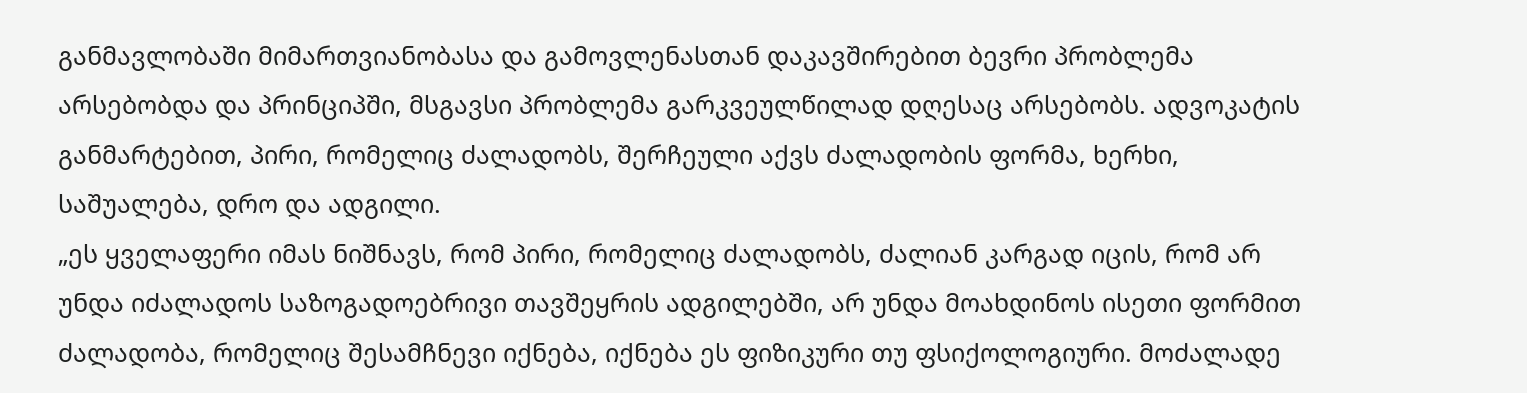განმავლობაში მიმართვიანობასა და გამოვლენასთან დაკავშირებით ბევრი პრობლემა არსებობდა და პრინციპში, მსგავსი პრობლემა გარკვეულწილად დღესაც არსებობს. ადვოკატის განმარტებით, პირი, რომელიც ძალადობს, შერჩეული აქვს ძალადობის ფორმა, ხერხი, საშუალება, დრო და ადგილი.
„ეს ყველაფერი იმას ნიშნავს, რომ პირი, რომელიც ძალადობს, ძალიან კარგად იცის, რომ არ უნდა იძალადოს საზოგადოებრივი თავშეყრის ადგილებში, არ უნდა მოახდინოს ისეთი ფორმით ძალადობა, რომელიც შესამჩნევი იქნება, იქნება ეს ფიზიკური თუ ფსიქოლოგიური. მოძალადე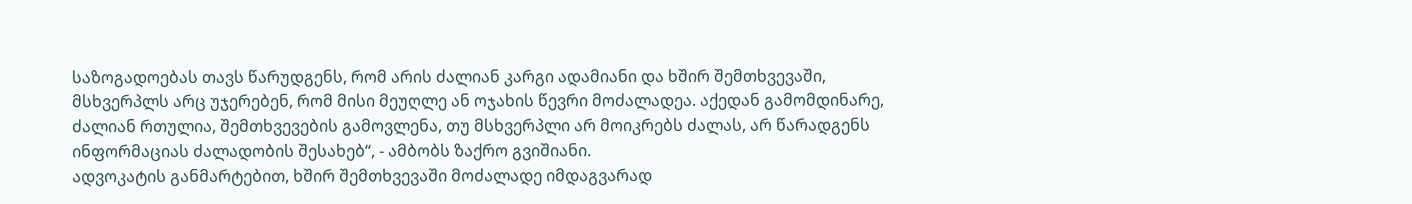საზოგადოებას თავს წარუდგენს, რომ არის ძალიან კარგი ადამიანი და ხშირ შემთხვევაში, მსხვერპლს არც უჯერებენ, რომ მისი მეუღლე ან ოჯახის წევრი მოძალადეა. აქედან გამომდინარე, ძალიან რთულია, შემთხვევების გამოვლენა, თუ მსხვერპლი არ მოიკრებს ძალას, არ წარადგენს ინფორმაციას ძალადობის შესახებ“, - ამბობს ზაქრო გვიშიანი.
ადვოკატის განმარტებით, ხშირ შემთხვევაში მოძალადე იმდაგვარად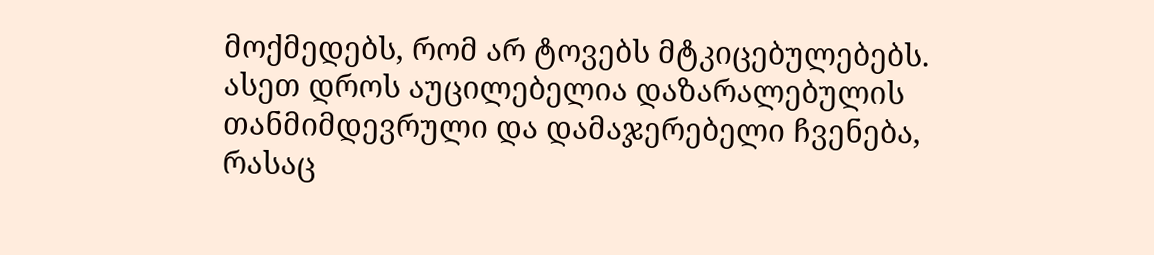მოქმედებს, რომ არ ტოვებს მტკიცებულებებს. ასეთ დროს აუცილებელია დაზარალებულის თანმიმდევრული და დამაჯერებელი ჩვენება, რასაც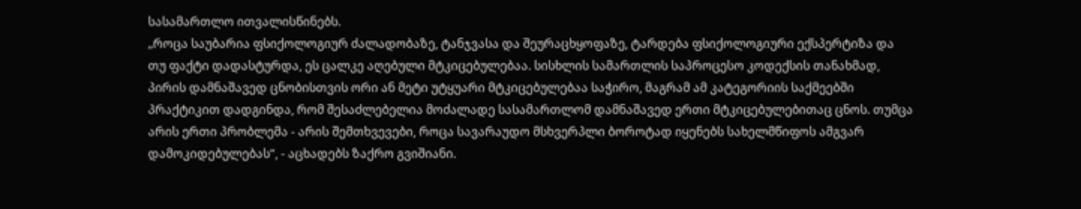სასამართლო ითვალისწინებს.
„როცა საუბარია ფსიქოლოგიურ ძალადობაზე, ტანჯვასა და შეურაცხყოფაზე, ტარდება ფსიქოლოგიური ექსპერტიზა და თუ ფაქტი დადასტურდა, ეს ცალკე აღებული მტკიცებულებაა. სისხლის სამართლის საპროცესო კოდექსის თანახმად, პირის დამნაშავედ ცნობისთვის ორი ან მეტი უტყუარი მტკიცებულებაა საჭირო, მაგრამ ამ კატეგორიის საქმეებში პრაქტიკით დადგინდა, რომ შესაძლებელია მოძალადე სასამართლომ დამნაშავედ ერთი მტკიცებულებითაც ცნოს. თუმცა არის ერთი პრობლემა - არის შემთხვევები, როცა სავარაუდო მსხვერპლი ბოროტად იყენებს სახელმწიფოს ამგვარ დამოკიდებულებას“, - აცხადებს ზაქრო გვიშიანი.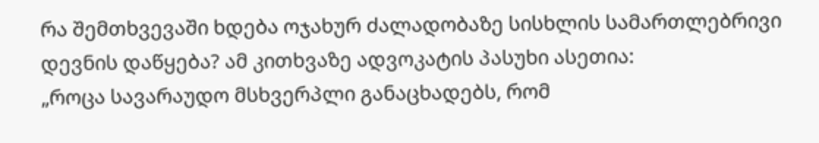რა შემთხვევაში ხდება ოჯახურ ძალადობაზე სისხლის სამართლებრივი დევნის დაწყება? ამ კითხვაზე ადვოკატის პასუხი ასეთია:
„როცა სავარაუდო მსხვერპლი განაცხადებს, რომ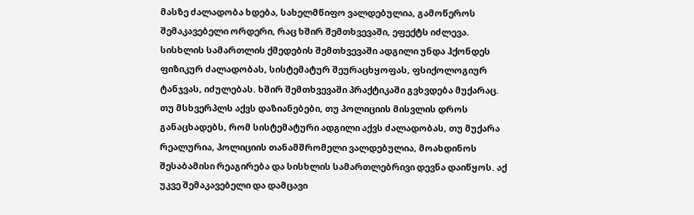მასზე ძალადობა ხდება, სახელმწიფო ვალდებულია, გამოწეროს შემაკავებელი ორდერი, რაც ხშირ შემთხვევაში, ეფექტს იძლევა. სისხლის სამართლის ქმედების შემთხვევაში ადგილი უნდა ჰქონდეს ფიზიკურ ძალადობას, სისტემატურ შეურაცხყოფას, ფსიქოლოგიურ ტანჯვას, იძულებას. ხშირ შემთხვევაში პრაქტიკაში გვხვდება მუქარაც.
თუ მსხვერპლს აქვს დაზიანებები, თუ პოლიციის მისვლის დროს განაცხადებს, რომ სისტემატური ადგილი აქვს ძალადობას, თუ მუქარა რეალურია, პოლიციის თანამშრომელი ვალდებულია, მოახდინოს შესაბამისი რეაგირება და სისხლის სამართლებრივი დევნა დაიწყოს. აქ უკვე შემაკავებელი და დამცავი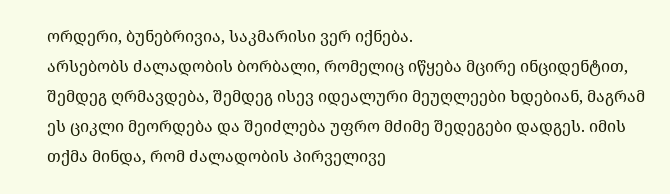ორდერი, ბუნებრივია, საკმარისი ვერ იქნება.
არსებობს ძალადობის ბორბალი, რომელიც იწყება მცირე ინციდენტით, შემდეგ ღრმავდება, შემდეგ ისევ იდეალური მეუღლეები ხდებიან, მაგრამ ეს ციკლი მეორდება და შეიძლება უფრო მძიმე შედეგები დადგეს. იმის თქმა მინდა, რომ ძალადობის პირველივე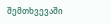შემთხვევაში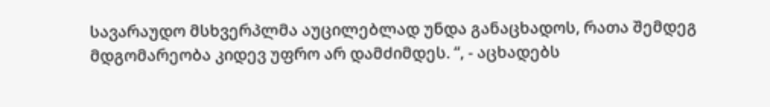სავარაუდო მსხვერპლმა აუცილებლად უნდა განაცხადოს, რათა შემდეგ მდგომარეობა კიდევ უფრო არ დამძიმდეს. “, - აცხადებს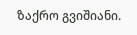ზაქრო გვიშიანი.